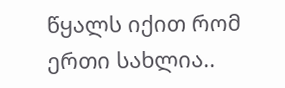წყალს იქით რომ ერთი სახლია..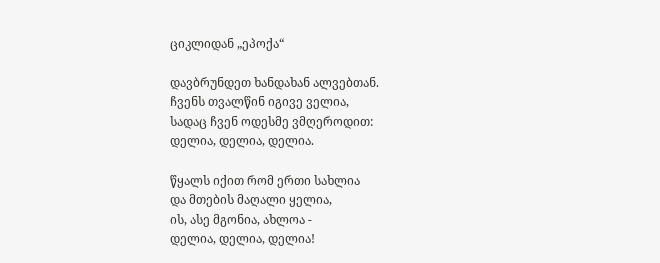ციკლიდან „ეპოქა“

დავბრუნდეთ ხანდახან ალვებთან.
ჩვენს თვალწინ იგივე ველია,
სადაც ჩვენ ოდესმე ვმღეროდით:
დელია, დელია, დელია.

წყალს იქით რომ ერთი სახლია
და მთების მაღალი ყელია,
ის, ასე მგონია, ახლოა -
დელია, დელია, დელია!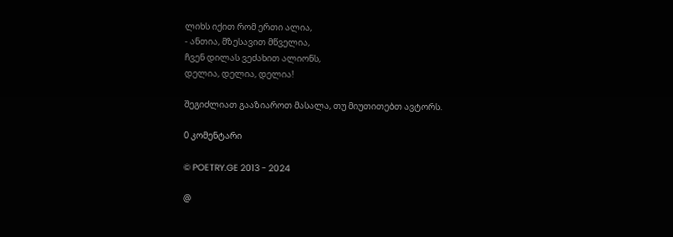ლიხს იქით რომ ერთი ალია,
- ანთია, მზესავით მწველია,
ჩვენ დილას ვეძახით ალიონს,
დელია, დელია, დელია!

შეგიძლიათ გააზიაროთ მასალა, თუ მიუთითებთ ავტორს.

0 კომენტარი

© POETRY.GE 2013 - 2024

@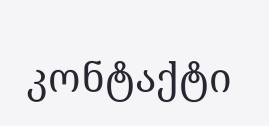კონტაქტი